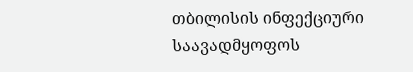თბილისის ინფექციური საავადმყოფოს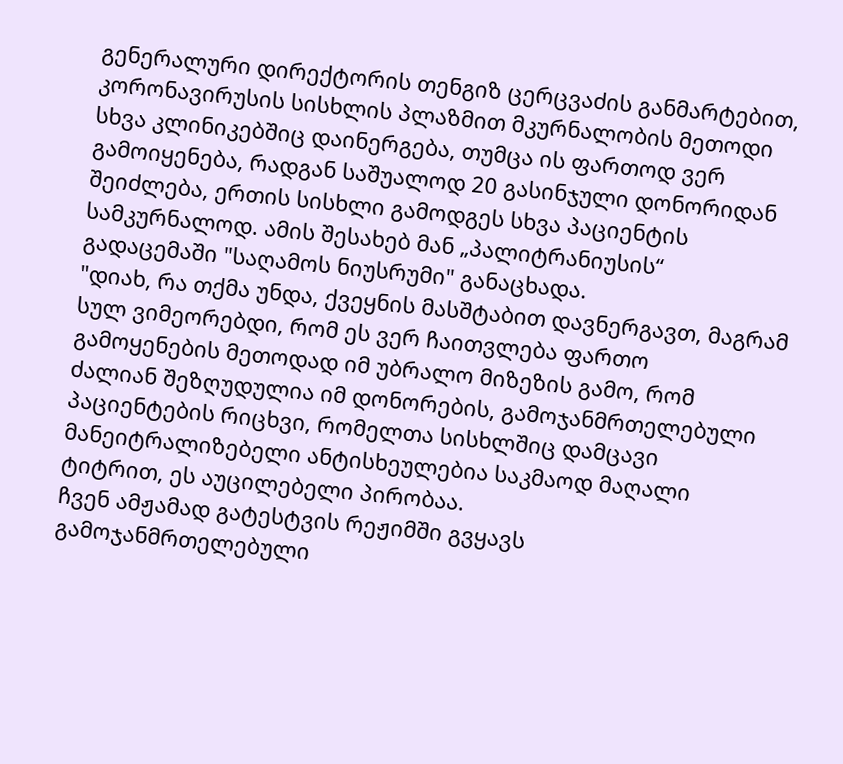გენერალური დირექტორის თენგიზ ცერცვაძის განმარტებით, კორონავირუსის სისხლის პლაზმით მკურნალობის მეთოდი სხვა კლინიკებშიც დაინერგება, თუმცა ის ფართოდ ვერ გამოიყენება, რადგან საშუალოდ 20 გასინჯული დონორიდან შეიძლება, ერთის სისხლი გამოდგეს სხვა პაციენტის სამკურნალოდ. ამის შესახებ მან „პალიტრანიუსის“ გადაცემაში "საღამოს ნიუსრუმი" განაცხადა.
"დიახ, რა თქმა უნდა, ქვეყნის მასშტაბით დავნერგავთ, მაგრამ სულ ვიმეორებდი, რომ ეს ვერ ჩაითვლება ფართო გამოყენების მეთოდად იმ უბრალო მიზეზის გამო, რომ ძალიან შეზღუდულია იმ დონორების, გამოჯანმრთელებული პაციენტების რიცხვი, რომელთა სისხლშიც დამცავი მანეიტრალიზებელი ანტისხეულებია საკმაოდ მაღალი ტიტრით, ეს აუცილებელი პირობაა.
ჩვენ ამჟამად გატესტვის რეჟიმში გვყავს გამოჯანმრთელებული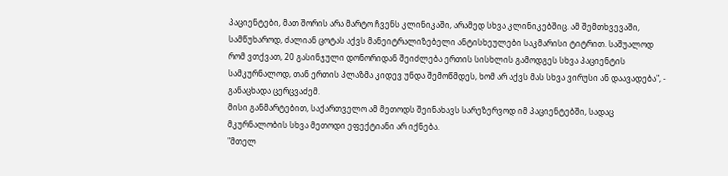პაციენტები, მათ შორის არა მარტო ჩვენს კლინიკაში, არამედ სხვა კლინიკებშიც. ამ შემთხვევაში, სამწუხაროდ, ძალიან ცოტას აქვს მანეიტრალიზებელი ანტისხეულები საკმარისი ტიტრით. საშუალოდ რომ ვთქვათ, 20 გასინჯული დონორიდან შეიძლება ერთის სისხლის გამოდგეს სხვა პაციენტის სამკურნალოდ, თან ერთის პლაზმა კიდევ უნდა შემოწმდეს, ხომ არ აქვს მას სხვა ვირუსი ან დაავადება", - განაცხადა ცერცვაძემ.
მისი განმარტებით, საქართველო ამ მეთოდს შეინახავს სარეზერვოდ იმ პაციენტებში, სადაც მკურნალობის სხვა მეთოდი ეფექტიანი არ იქნება.
"მთელ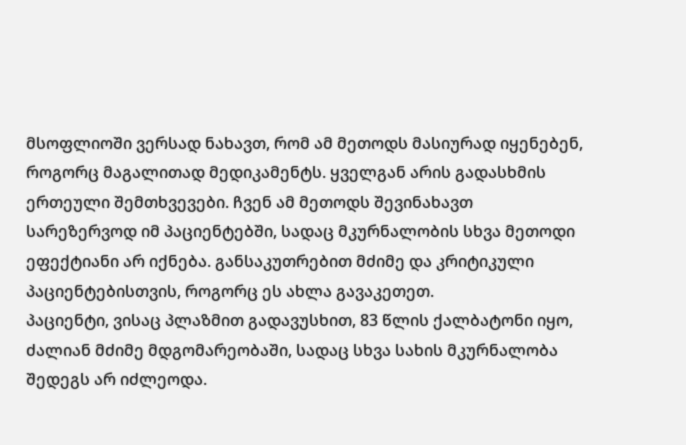მსოფლიოში ვერსად ნახავთ, რომ ამ მეთოდს მასიურად იყენებენ, როგორც მაგალითად მედიკამენტს. ყველგან არის გადასხმის ერთეული შემთხვევები. ჩვენ ამ მეთოდს შევინახავთ სარეზერვოდ იმ პაციენტებში, სადაც მკურნალობის სხვა მეთოდი ეფექტიანი არ იქნება. განსაკუთრებით მძიმე და კრიტიკული პაციენტებისთვის, როგორც ეს ახლა გავაკეთეთ.
პაციენტი, ვისაც პლაზმით გადავუსხით, 83 წლის ქალბატონი იყო, ძალიან მძიმე მდგომარეობაში, სადაც სხვა სახის მკურნალობა შედეგს არ იძლეოდა.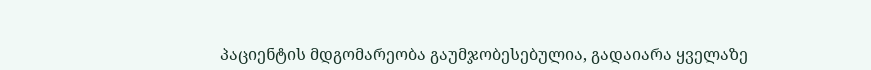პაციენტის მდგომარეობა გაუმჯობესებულია, გადაიარა ყველაზე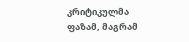კრიტიკულმა ფაზამ, მაგრამ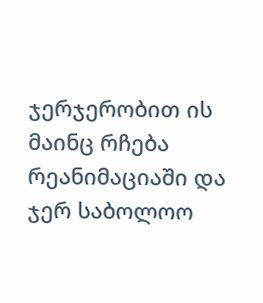ჯერჯერობით ის მაინც რჩება რეანიმაციაში და ჯერ საბოლოო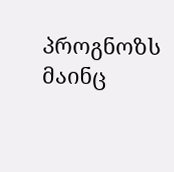პროგნოზს მაინც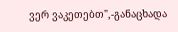ვერ ვაკეთებთ",-განაცხადა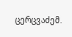ცერცვაძემ.